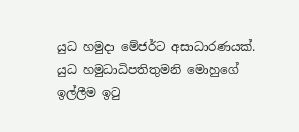යුධ හමුදා මේජර්ට අසාධාරණයක්. යුධ හමුධාධිපතිතුමනි මොහුගේ ඉල්ලීම ඉටු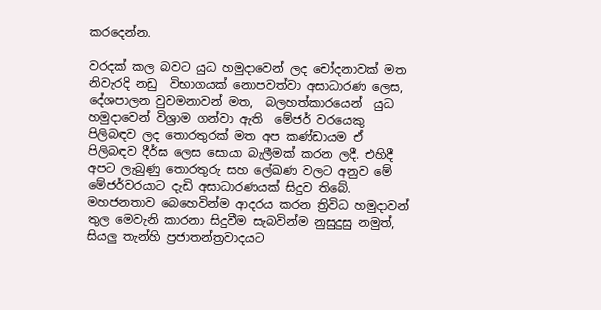කරදෙන්න.

වරදක් කල බවට යුධ හමුදාවෙන් ලද චෝදනාවක් මත නිවැරදි නඩු  විභාගයක් නොපවත්වා අසාධාරණ ලෙස, දේශපාලන වුවමනාවන් මත,  බලහත්කාරයෙන්  යුධ හමුදාවෙන් විශ්‍රාම ගන්වා ඇති  මේජර් වරයෙකු පිලිබඳව ලද තොරතුරක් මත අප කණ්ඩායම ඒ පිලිබඳව දීර්ඝ ලෙස සොයා බැලීමක් කරන ලදී. එහිදී අපට ලැබුණු තොරතුරු සහ ලේඛණ වලට අනුව මේ මේජර්වරයාට දැඩි අසාධාරණයක් සිදුව තිබේ. මහජනතාව බෙහෙවින්ම ආදරය කරන ත්‍රිවිධ හමුදාවන් තුල මෙවැනි කාරනා සිදුවීම සැබවින්ම නුසුදුසු නමුත්, සියලු තැන්හි ප්‍රජාතන්ත්‍රවාදයට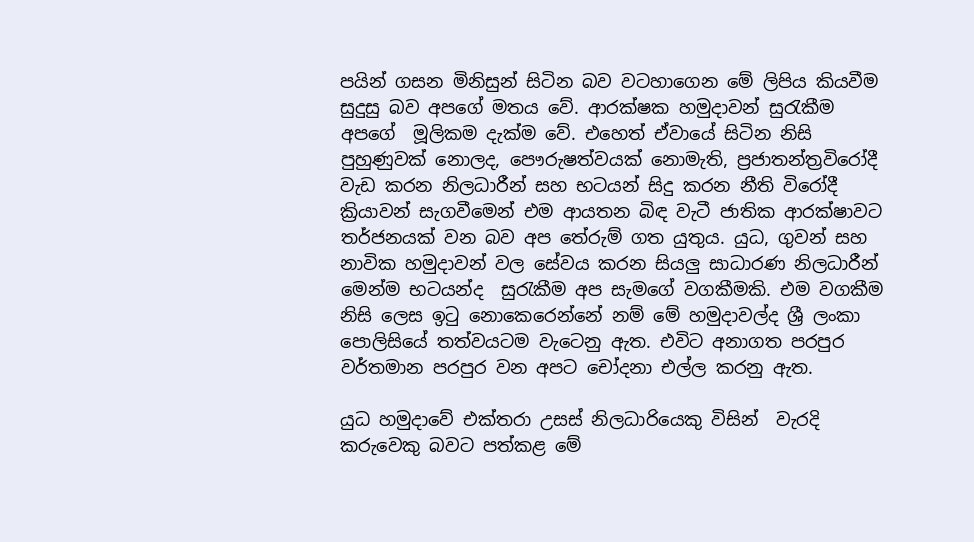පයින් ගසන මිනිසුන් සිටින බව වටහාගෙන මේ ලිපිය කියවීම සුදුසු බව අපගේ මතය වේ. ආරක්ෂක හමුදාවන් සුරැකීම අපගේ  මූලිකම දැක්ම වේ. එහෙත් ඒවායේ සිටින නිසි පුහුණුවක් නොලද, පෞරුෂත්වයක් නොමැති, ප්‍රජාතන්ත්‍රවිරෝදී වැඩ කරන නිලධාරීන් සහ භටයන් සිදු කරන නීති විරෝදී ක්‍රියාවන් සැගවීමෙන් එම ආයතන බිඳ වැටී ජාතික ආරක්ෂාවට තර්ජනයක් වන බව අප තේරුම් ගත යුතුය. යුධ, ගුවන් සහ නාවික හමුදාවන් වල සේවය කරන සියලු සාධාරණ නිලධාරීන් මෙන්ම භටයන්ද  සුරැකීම අප සැමගේ වගකීමකි. එම වගකීම නිසි ලෙස ඉටු නොකෙරෙන්නේ නම් මේ හමුදාවල්ද ශ්‍රී ලංකා පොලිසියේ තත්වයටම වැටෙනු ඇත. එවිට අනාගත පරපුර වර්තමාන පරපුර වන අපට චෝදනා එල්ල කරනු ඇත.

යුධ හමුදාවේ එක්තරා උසස් නිලධාරියෙකු විසින්  වැරදි කරුවෙකු බවට පත්කළ මේ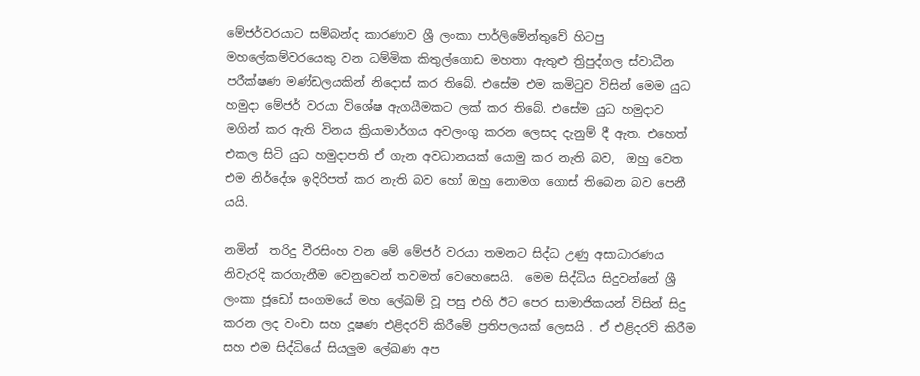මේජර්වරයාට සම්බන්ද කාරණාව ශ්‍රී ලංකා පාර්ලිමේන්තුවේ හිටපු මහලේකම්වරයෙකු වන ධම්මික කිතුල්ගොඩ මහතා ඇතුළු ත්‍රිපුද්ගල ස්වාධීන පරීක්ෂණ මණ්ඩලයකින් නිදොස් කර තිබේ. එසේම එම කමිටුව විසින් මෙම යුධ හමුදා මේජර් වරයා විශේෂ ඇගයීමකට ලක් කර තිබේ. එසේම යුධ හමුදාව මගින් කර ඇති විනය ක්‍රියාමාර්ගය අවලංගු කරන ලෙසද දැනුම් දී ඇත. එහෙත් එකල සිටි යුධ හමුදාපති ඒ ගැන අවධානයක් යොමු කර නැති බව,  ඔහු වෙත එම නිර්දේශ ඉදිරිපත් කර නැති බව හෝ ඔහු නොමග ගොස් තිබෙන බව පෙනී යයි.

නමින්  තරිදු වීරසිංහ වන මේ මේජර් වරයා තමනට සිද්ධ උණු අසාධාරණය නිවැරදි කරගැනීම වෙනුවෙන් තවමත් වෙහෙසෙයි.  මෙම සිද්ධිය සිදුවන්නේ ශ්‍රී ලංකා ජූඩෝ සංගමයේ මහ ලේඛම් වූ පසු එහි ඊට පෙර සාමාජිකයන් විසින් සිදු කරන ලද වංචා සහ දූෂණ එළිදරව් කිරීමේ ප්‍රතිපලයක් ලෙසයි . ඒ එළිදරව් කිරීම සහ එම සිද්ධියේ සියලුම ලේඛණ අප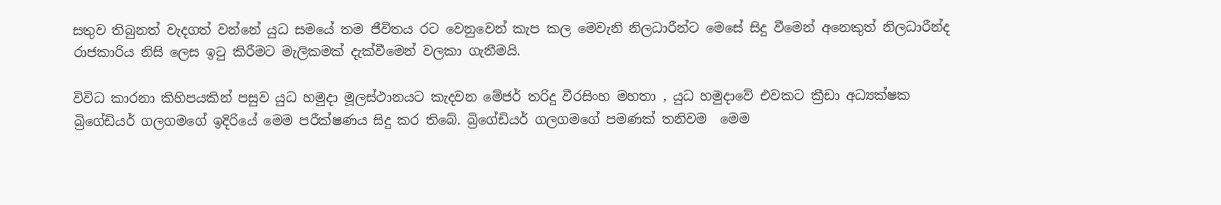සතුව තිබුනත් වැදගත් වන්නේ යුධ සමයේ තම ජීවිතය රට වෙනුවෙන් කැප කල මෙවැනි නිලධාරීන්ට මෙසේ සිදු වීමෙන් අනෙකුත් නිලධාරීන්ද රාජකාරිය නිසි ලෙස ඉටු කිරීමට මැලිකමක් දැක්වීමෙන් වලකා ගැනීමයි.

විවිධ කාරනා කිහිපයකින් පසුව යුධ හමුදා මූලස්ථානයට කැදවන මේජර් තරිදු වීරසිංහ මහතා , යුධ හමුදාවේ එවකට ක්‍රීඩා අධ්‍යක්ෂක බ්‍රිගේඩියර් ගලගමගේ ඉදිරියේ මෙම පරීක්ෂණය සිදු කර තිබේ. බ්‍රිගේඩියර් ගලගමගේ පමණක් තනිවම  මෙම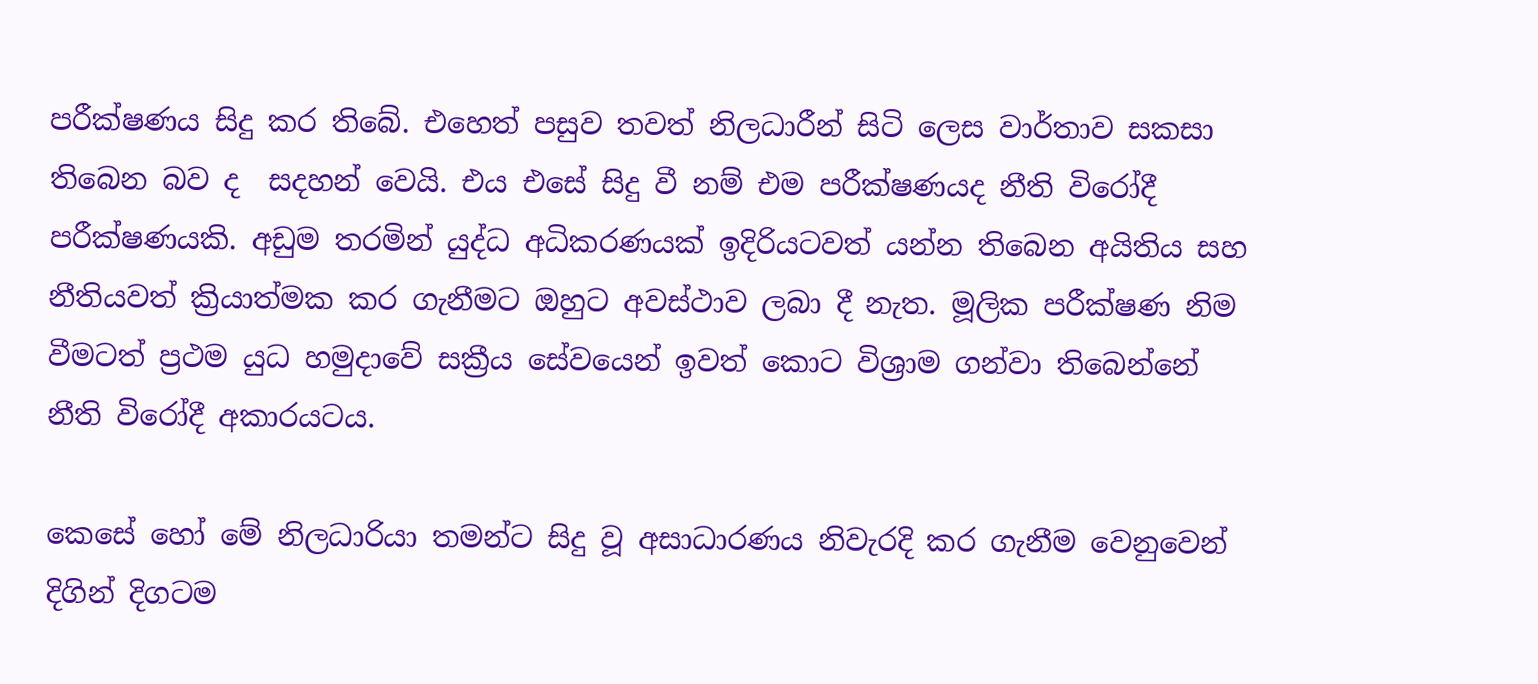පරීක්ෂණය සිදු කර තිබේ. එහෙත් පසුව තවත් නිලධාරීන් සිටි ලෙස වාර්තාව සකසා තිබෙන බව ද  සදහන් වෙයි. එය එසේ සිදු වී නම් එම පරීක්ෂණයද නීති විරෝදී පරීක්ෂණයකි. අඩුම තරමින් යුද්ධ අධිකරණයක් ඉදිරියටවත් යන්න තිබෙන අයිතිය සහ නීතියවත් ක්‍රියාත්මක කර ගැනීමට ඔහුට අවස්ථාව ලබා දී නැත. මූලික පරීක්ෂණ නිම වීමටත් ප්‍රථම යුධ හමුදාවේ සක්‍රීය සේවයෙන් ඉවත් කොට විශ්‍රාම ගන්වා තිබෙන්නේ නීති විරෝදී අකාරයටය.

කෙසේ හෝ මේ නිලධාරියා තමන්ට සිදු වූ අසාධාරණය නිවැරදි කර ගැනීම වෙනුවෙන් දිගින් දිගටම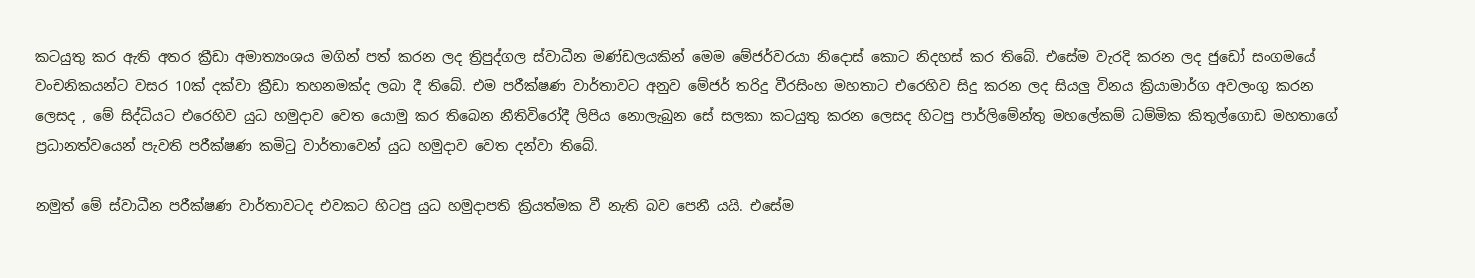කටයුතු කර ඇති අතර ක්‍රීඩා අමාත්‍යංශය මගින් පත් කරන ලද ත්‍රිපුද්ගල ස්වාධීන මණ්ඩලයකින් මෙම මේජර්වරයා නිදොස් කොට නිදහස් කර තිබේ. එසේම වැරදි කරන ලද ජුඩෝ සංගමයේ වංචනිකයන්ට වසර 10ක් දක්වා ක්‍රීඩා තහනමක්ද ලබා දී තිබේ. එම පරීක්ෂණ වාර්තාවට අනුව මේජර් තරිදු වීරසිංහ මහතාට එරෙහිව සිදු කරන ලද සියලු විනය ක්‍රියාමාර්ග අවලංගු කරන ලෙසද , මේ සිද්ධියට එරෙහිව යුධ හමුදාව වෙත යොමු කර තිබෙන නීතිවිරෝදී ලිපිය නොලැබුන සේ සලකා කටයුතු කරන ලෙසද හිටපු පාර්ලිමේන්තු මහලේකම් ධම්මික කිතුල්ගොඩ මහතාගේ ප්‍රධානත්වයෙන් පැවති පරීක්ෂණ කමිටු වාර්තාවෙන් යුධ හමුදාව වෙත දන්වා තිබේ.

නමුත් මේ ස්වාධීන පරීක්ෂණ වාර්තාවටද එවකට හිටපු යුධ හමුදාපති ක්‍රියත්මක වී නැති බව පෙනී යයි. එසේම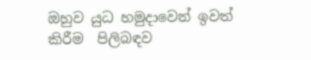ඔහුව යුධ හමුදාවෙන් ඉවත් කිරීම  පිලිබඳව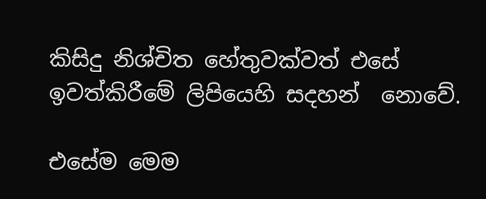කිසිදු නිශ්චිත හේතුවක්වත් එසේ ඉවත්කිරීමේ ලිපියෙහි සදහන්  නොවේ.

එසේම මෙම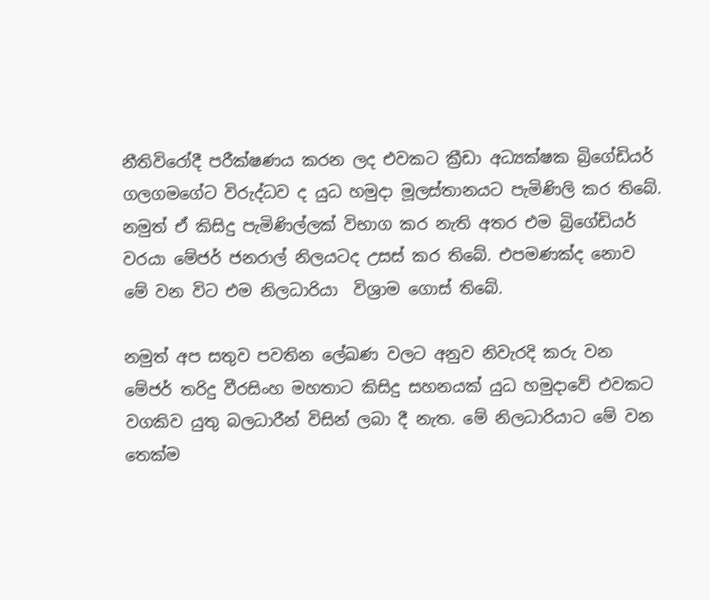නීතිවිරෝදී පරීක්ෂණය කරන ලද එවකට ක්‍රීඩා අධ්‍යක්ෂක බ්‍රිගේඩියර් ගලගමගේට විරුද්ධව ද යුධ හමුදා මූලස්තානයට පැමිණිලි කර තිබේ. නමුත් ඒ කිසිදු පැමිණිල්ලක් විභාග කර නැති අතර එම බ්‍රිගේඩියර් වරයා මේජර් ජනරාල් නිලයටද උසස් කර තිබේ. එපමණක්ද නොව මේ වන විට එම නිලධාරියා  විශ්‍රාම ගොස් තිබේ.

නමුත් අප සතුව පවතින ලේඛණ වලට අනුව නිවැරදි කරු වන මේජර් තරිදු වීරසිංහ මහතාට කිසිදු සහනයක් යුධ හමුදාවේ එවකට වගකිව යුතු බලධාරීන් විසින් ලබා දී නැත. මේ නිලධාරියාට මේ වන තෙක්ම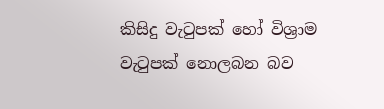කිසිදු වැටුපක් හෝ විශ්‍රාම වැටුපක් නොලබන බව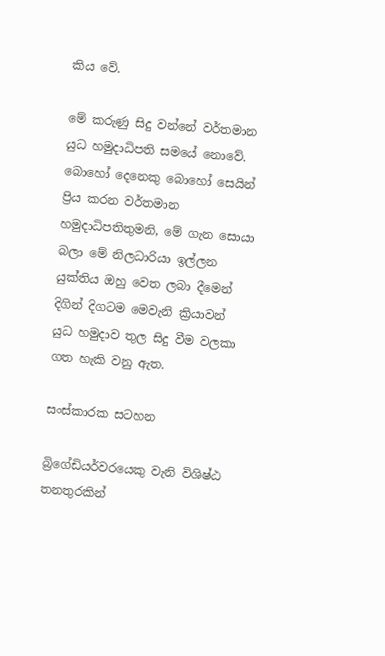කිය වේ.

මේ කරුණු සිදු වන්නේ වර්තමාන යුධ හමුදාධිපති සමයේ නොවේ.  බොහෝ දෙනෙකු බොහෝ සෙයින් ප්‍රිය කරන වර්තමාන හමුදාධිපතිතුමනි, මේ ගැන සොයා බලා මේ නිලධාරියා ඉල්ලන යුක්තිය ඔහු වෙත ලබා දීමෙන්  දිගින් දිගටම මෙවැනි ක්‍රියාවන් යුධ හමුදාව තුල සිදු වීම වලකා ගත හැකි වනු ඇත.

සංස්කාරක සටහන

බ්‍රිගේඩියර්වරයෙකු වැනි විශිෂ්ඨ තනතුරකින්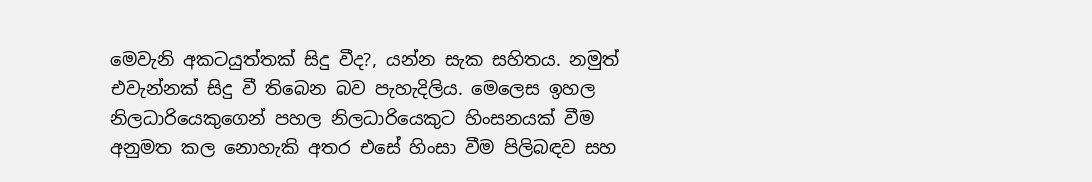මෙවැනි අකටයුත්තක් සිදු වීද?, යන්න සැක සහිතය. නමුත් එවැන්නක් සිදු වී තිබෙන බව පැහැදිලිය. මෙලෙස ඉහල නිලධාරියෙකුගෙන් පහල නිලධාරියෙකුට හිංසනයක් වීම අනුමත කල නොහැකි අතර එසේ හිංසා වීම පිලිබඳව සහ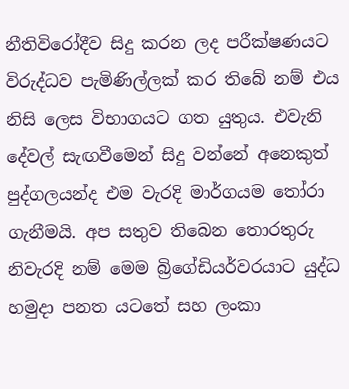නීතිවිරෝදීව සිදු කරන ලද පරීක්ෂණයට විරුද්ධව පැමිණිල්ලක් කර තිබේ නම් එය නිසි ලෙස විභාගයට ගත යුතුය. එවැනි දේවල් සැඟවීමෙන් සිදු වන්නේ අනෙකුත් පුද්ගලයන්ද එම වැරදි මාර්ගයම තෝරා ගැනීමයි. අප සතුව තිබෙන තොරතුරු නිවැරදි නම් මෙම බ්‍රිගේඩියර්වරයාට යුද්ධ හමුදා පනත යටතේ සහ ලංකා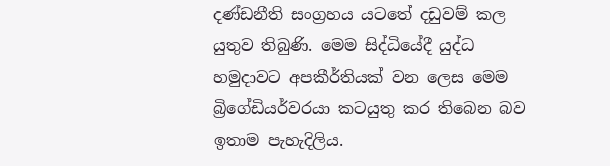දණ්ඩනීති සංග්‍රහය යටතේ දඩුවම් කල යුතුව තිබුණි. මෙම සිද්ධියේදී යුද්ධ හමුදාවට අපකීර්තියක් වන ලෙස මෙම බ්‍රිගේඩියර්වරයා කටයුතු කර තිබෙන බව ඉතාම පැහැදිලිය.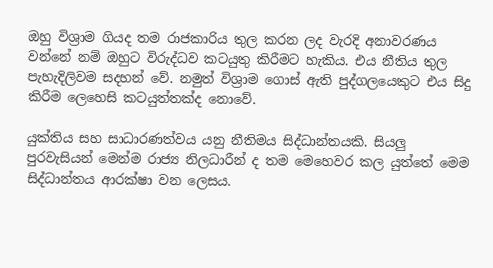ඔහු විශ්‍රාම ගියද තම රාජකාරිය තුල කරන ලද වැරදි අනාවරණය වන්නේ නම් ඔහුට විරුද්ධව කටයුතු කිරීමට හැකිය. එය නීතිය තුල පැහැදිලිවම සදහන් වේ. නමුත් විශ්‍රාම ගොස් ඇති පුද්ගලයෙකුට එය සිදු කිරීම ලෙහෙසි කටයුත්තක්ද නොවේ.

යුක්තිය සහ සාධාරණත්වය යනු නීතිමය සිද්ධාන්තයකි. සියලු පුරවැසියන් මෙන්ම රාජ්‍ය නිලධාරීන් ද තම මෙහෙවර කල යුත්තේ මෙම සිද්ධාන්තය ආරක්ෂා වන ලෙසය.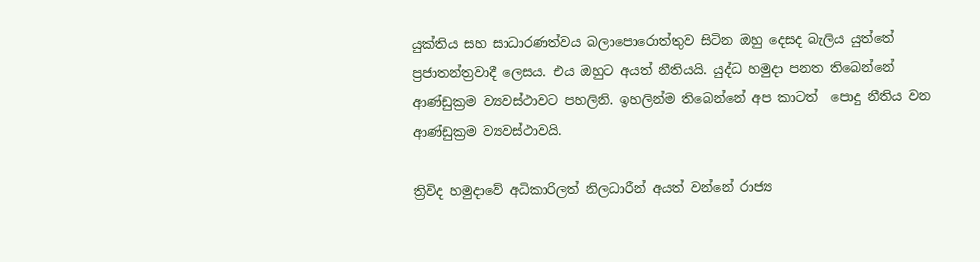යුක්තිය සහ සාධාරණත්වය බලාපොරොත්තුව සිටින ඔහු දෙසද බැලිය යුත්තේ ප්‍රජාතන්ත්‍රවාදී ලෙසය. එය ඔහුට අයත් නීතියයි. යුද්ධ හමුදා පනත තිබෙන්නේ ආණ්ඩුක්‍රම ව්‍යවස්ථාවට පහලිනි. ඉහලින්ම තිබෙන්නේ අප කාටත්  පොදු නීතිය වන  ආණ්ඩුක්‍රම ව්‍යවස්ථාවයි.

ත්‍රිවිද හමුදාවේ අධිකාරිලත් නිලධාරීන් අයත් වන්නේ රාජ්‍ය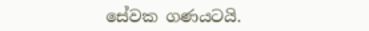සේවක ගණයටයි.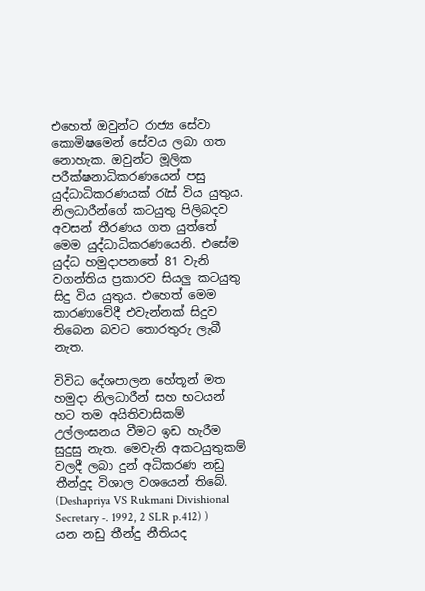එහෙත් ඔවුන්ට රාජ්‍ය සේවා කොමිෂමෙන් සේවය ලබා ගත නොහැක. ඔවුන්ට මූලික පරීක්ෂනාධිකරණයෙන් පසු යුද්ධාධිකරණයක් රැස් විය යුතුය. නිලධාරීන්ගේ කටයුතු පිලිබදව අවසන් තීරණය ගත යුත්තේ මෙම යුද්ධාධිකරණයෙනි. එසේම යුද්ධ හමුදාපනතේ 81 වැනි වගන්තිය ප්‍රකාරව සියලු කටයුතු සිදු විය යුතුය. එහෙත් මෙම කාරණාවේදී එවැන්නක් සිදුව තිබෙන බවට තොරතුරු ලැබී නැත.

විවිධ දේශපාලන හේතූන් මත හමුදා නිලධාරීන් සහ භටයන් හට තම අයිතිවාසිකම් උල්ලංඝනය වීමට ඉඩ හැරීම සුදුසු නැත. මෙවැනි අකටයුතුකම් වලදී ලබා දුන් අධිකරණ නඩු තීන්දුද විශාල වශයෙන් තිබේ. (Deshapriya VS Rukmani Divishional Secretary -. 1992, 2 SLR p.412) ) යන නඩු තීන්දු නීතියද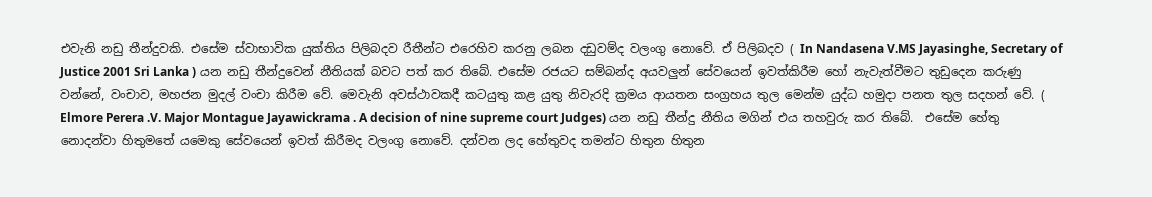එවැනි නඩු තීන්දුවකි. එසේම ස්වාභාවික යුක්තිය පිලිබදව රීතීන්ට එරෙහිව කරනු ලබන දඩුවම්ද වලංගු නොවේ. ඒ පිලිබදව ( In Nandasena V.MS Jayasinghe, Secretary of Justice 2001 Sri Lanka ) යන නඩු තීන්දුවෙන් නීතියක් බවට පත් කර තිබේ. එසේම රජයට සම්බන්ද අයවලුන් සේවයෙන් ඉවත්කිරීම හෝ නැවැත්වීමට තුඩුදෙන කරුණු වන්නේ, වංචාව, මහජන මුදල් වංචා කිරීම වේ. මෙවැනි අවස්ථාවකදී කටයුතු කළ යුතු නිවැරදි ක්‍රමය ආයතන සංග්‍රහය තුල මෙන්ම යුද්ධ හමුදා පනත තුල සදහන් වේ. ( Elmore Perera .V. Major Montague Jayawickrama . A decision of nine supreme court Judges) යන නඩු තීන්දු නීතිය මගින් එය තහවුරු කර තිබේ.  එසේම හේතු නොදන්වා හිතුමතේ යමෙකු සේවයෙන් ඉවත් කිරීමද වලංගු නොවේ. දන්වන ලද හේතුවද තමන්ට හිතුන හිතුන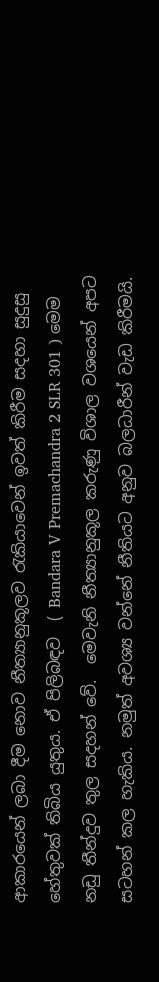ආකාරයෙන් ලබා දීම නොව නීත්‍යානුකූලව රැකියාවෙන් ඉවත් කිරීම සදහා සුදුසු හේතුවක් තිබිය යුතුය. ඒ පිලිබඳව  ( Bandara V Premachandra 2 SLR 301 ) මෙම නඩු තීන්දුව තුල සදහන් වේ.  මෙවැනි නීත්‍යානුකූල කරුණු විශාල වශයෙන් අපට  සටහන් කල හැකිය. නමුත් අවශ්‍ය වන්නේ නීතියට අනුව බලධාරීන් වැඩ කිරීමයි.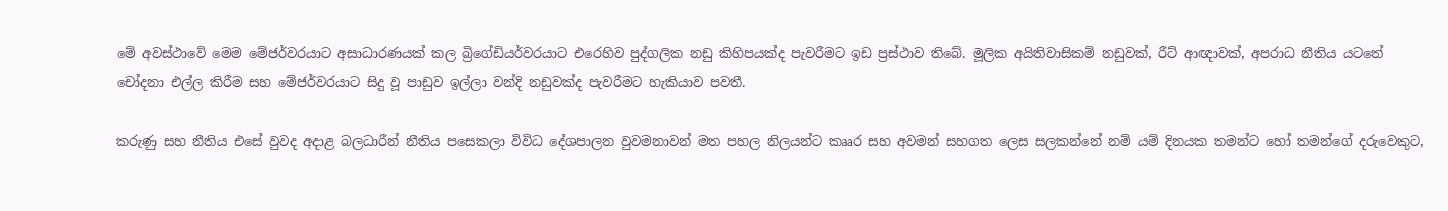මේ අවස්ථාවේ මෙම මේජර්වරයාට අසාධාරණයක් කල බ්‍රිගේඩියර්වරයාට එරෙහිව පුද්ගලික නඩු කිහිපයක්ද පැවරීමට ඉඩ ප්‍රස්ථාව තිබේ. මූලික අයිතිවාසිකම් නඩුවක්, රීට් ආඥාවක්, අපරාධ නීතිය යටතේ චෝදනා එල්ල කිරීම සහ මේජර්වරයාට සිදු වූ පාඩුව ඉල්ලා වන්දි නඩුවක්ද පැවරීමට හැකියාව පවතී.

කරුණු සහ නීතිය එසේ වුවද අදාළ බලධාරීන් නීතිය පසෙකලා විවිධ දේශපාලන වුවමනාවන් මත පහල නිලයන්ට කෲර සහ අවමන් සහගත ලෙස සලකන්නේ නම් යම් දිනයක තමන්ට හෝ තමන්ගේ දරුවෙකුට,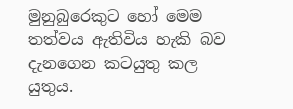මුනුබුරෙකුට හෝ මෙම තත්වය ඇතිවිය හැකි බව දැනගෙන කටයුතු කල යුතුය.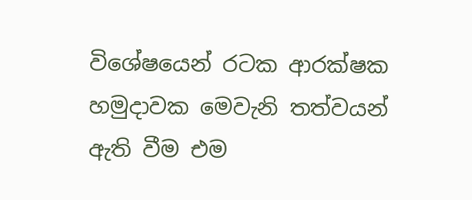විශේෂයෙන් රටක ආරක්ෂක හමුදාවක මෙවැනි තත්වයන් ඇති වීම එම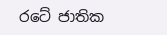රටේ ජාතික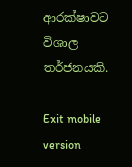ආරක්ෂාවට විශාල තර්ජනයකි.

Exit mobile version